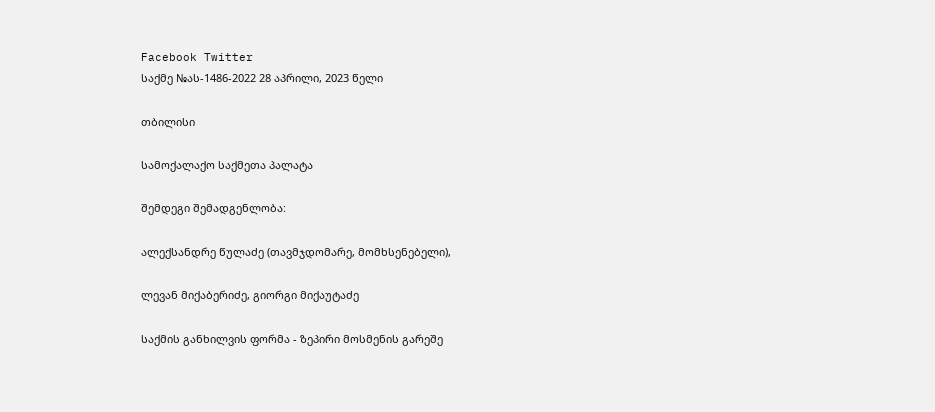Facebook Twitter
საქმე №ას-1486-2022 28 აპრილი, 2023 წელი

თბილისი

სამოქალაქო საქმეთა პალატა

შემდეგი შემადგენლობა:

ალექსანდრე წულაძე (თავმჯდომარე, მომხსენებელი),

ლევან მიქაბერიძე, გიორგი მიქაუტაძე

საქმის განხილვის ფორმა - ზეპირი მოსმენის გარეშე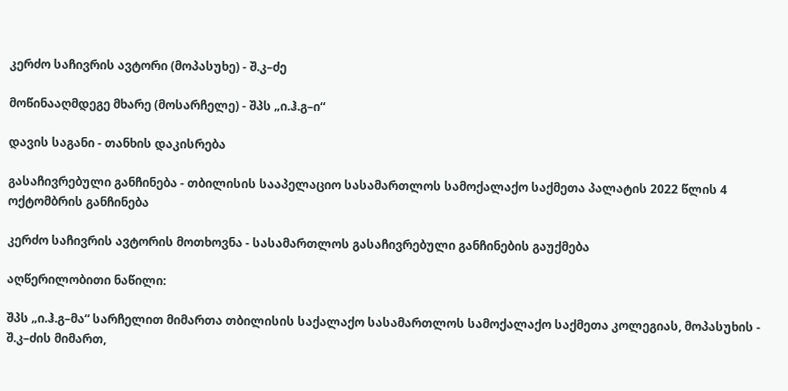კერძო საჩივრის ავტორი (მოპასუხე) - შ.კ–ძე

მოწინააღმდეგე მხარე (მოსარჩელე) - შპს „ი.ჰ.გ–ი“

დავის საგანი - თანხის დაკისრება

გასაჩივრებული განჩინება - თბილისის სააპელაციო სასამართლოს სამოქალაქო საქმეთა პალატის 2022 წლის 4 ოქტომბრის განჩინება

კერძო საჩივრის ავტორის მოთხოვნა - სასამართლოს გასაჩივრებული განჩინების გაუქმება

აღწერილობითი ნაწილი:

შპს „ი.ჰ.გ–მა“ სარჩელით მიმართა თბილისის საქალაქო სასამართლოს სამოქალაქო საქმეთა კოლეგიას, მოპასუხის - შ.კ–ძის მიმართ,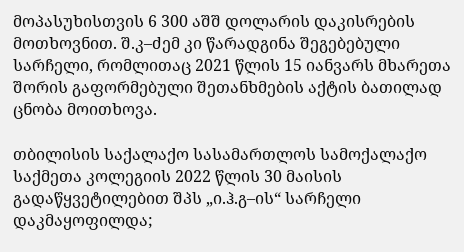მოპასუხისთვის 6 300 აშშ დოლარის დაკისრების მოთხოვნით. შ.კ–ძემ კი წარადგინა შეგებებული სარჩელი, რომლითაც 2021 წლის 15 იანვარს მხარეთა შორის გაფორმებული შეთანხმების აქტის ბათილად ცნობა მოითხოვა.

თბილისის საქალაქო სასამართლოს სამოქალაქო საქმეთა კოლეგიის 2022 წლის 30 მაისის გადაწყვეტილებით შპს „ი.ჰ.გ–ის“ სარჩელი დაკმაყოფილდა;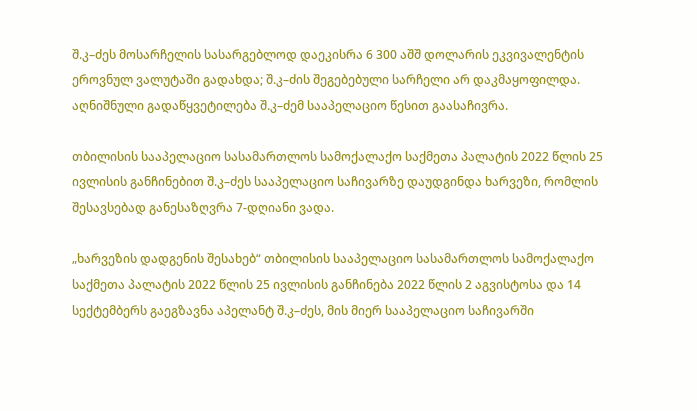შ.კ–ძეს მოსარჩელის სასარგებლოდ დაეკისრა 6 300 აშშ დოლარის ეკვივალენტის ეროვნულ ვალუტაში გადახდა; შ.კ–ძის შეგებებული სარჩელი არ დაკმაყოფილდა. აღნიშნული გადაწყვეტილება შ.კ–ძემ სააპელაციო წესით გაასაჩივრა.

თბილისის სააპელაციო სასამართლოს სამოქალაქო საქმეთა პალატის 2022 წლის 25 ივლისის განჩინებით შ.კ–ძეს სააპელაციო საჩივარზე დაუდგინდა ხარვეზი, რომლის შესავსებად განესაზღვრა 7-დღიანი ვადა.

„ხარვეზის დადგენის შესახებ“ თბილისის სააპელაციო სასამართლოს სამოქალაქო საქმეთა პალატის 2022 წლის 25 ივლისის განჩინება 2022 წლის 2 აგვისტოსა და 14 სექტემბერს გაეგზავნა აპელანტ შ.კ–ძეს, მის მიერ სააპელაციო საჩივარში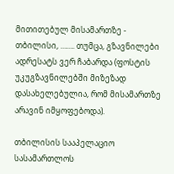მითითებულ მისამართზე - თბილისი, ……. თუმცა, გზავნილები ადრესატს ვერ ჩაბარდა (ფოსტის უკუგზავნილებში მიზეზად დასახელებულია, რომ მისამართზე არავინ იმყოფებოდა).

თბილისის სააპელაციო სასამართლოს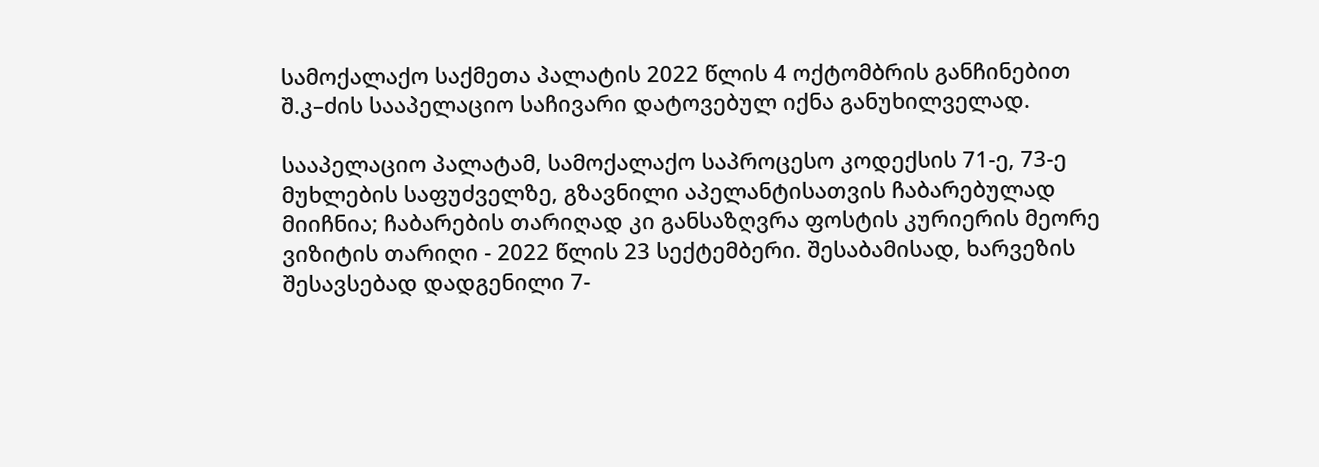სამოქალაქო საქმეთა პალატის 2022 წლის 4 ოქტომბრის განჩინებით შ.კ–ძის სააპელაციო საჩივარი დატოვებულ იქნა განუხილველად.

სააპელაციო პალატამ, სამოქალაქო საპროცესო კოდექსის 71-ე, 73-ე მუხლების საფუძველზე, გზავნილი აპელანტისათვის ჩაბარებულად მიიჩნია; ჩაბარების თარიღად კი განსაზღვრა ფოსტის კურიერის მეორე ვიზიტის თარიღი - 2022 წლის 23 სექტემბერი. შესაბამისად, ხარვეზის შესავსებად დადგენილი 7-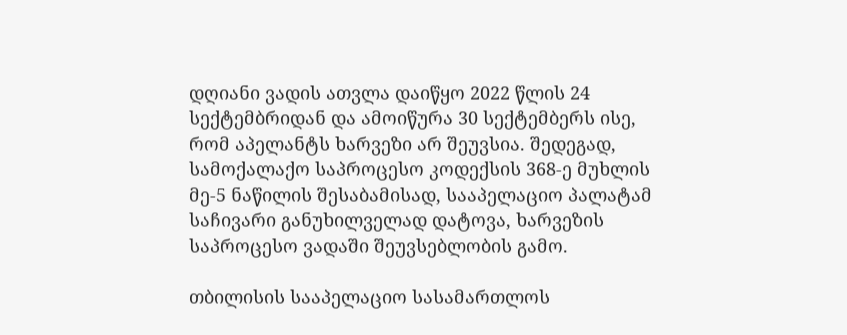დღიანი ვადის ათვლა დაიწყო 2022 წლის 24 სექტემბრიდან და ამოიწურა 30 სექტემბერს ისე, რომ აპელანტს ხარვეზი არ შეუვსია. შედეგად, სამოქალაქო საპროცესო კოდექსის 368-ე მუხლის მე-5 ნაწილის შესაბამისად, სააპელაციო პალატამ საჩივარი განუხილველად დატოვა, ხარვეზის საპროცესო ვადაში შეუვსებლობის გამო.

თბილისის სააპელაციო სასამართლოს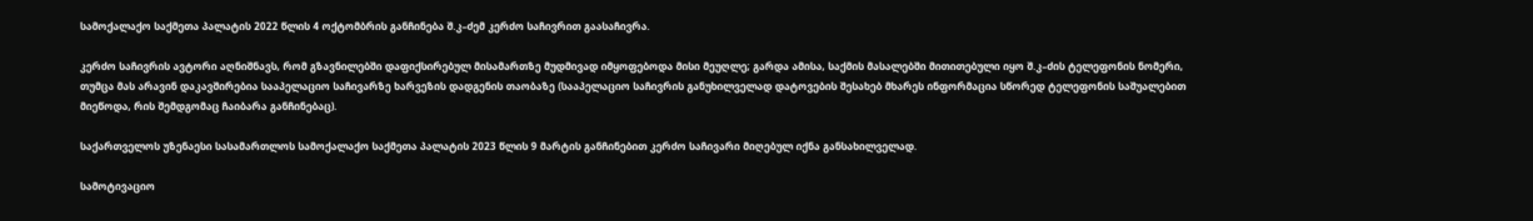სამოქალაქო საქმეთა პალატის 2022 წლის 4 ოქტომბრის განჩინება შ.კ–ძემ კერძო საჩივრით გაასაჩივრა.

კერძო საჩივრის ავტორი აღნიშნავს, რომ გზავნილებში დაფიქსირებულ მისამართზე მუდმივად იმყოფებოდა მისი მეუღლე; გარდა ამისა, საქმის მასალებში მითითებული იყო შ.კ–ძის ტელეფონის ნომერი, თუმცა მას არავინ დაკავშირებია სააპელაციო საჩივარზე ხარვეზის დადგენის თაობაზე (სააპელაციო საჩივრის განუხილველად დატოვების შესახებ მხარეს ინფორმაცია სწორედ ტელეფონის საშუალებით მიეწოდა, რის შემდგომაც ჩაიბარა განჩინებაც).

საქართველოს უზენაესი სასამართლოს სამოქალაქო საქმეთა პალატის 2023 წლის 9 მარტის განჩინებით კერძო საჩივარი მიღებულ იქნა განსახილველად.

სამოტივაციო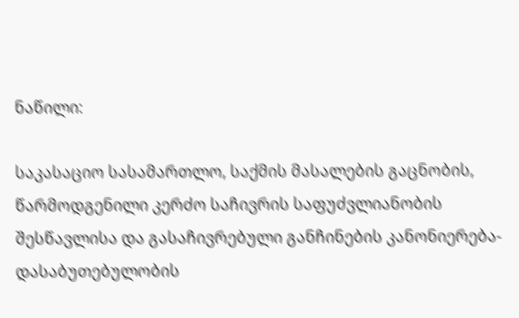ნაწილი:

საკასაციო სასამართლო, საქმის მასალების გაცნობის, წარმოდგენილი კერძო საჩივრის საფუძვლიანობის შესწავლისა და გასაჩივრებული განჩინების კანონიერება-დასაბუთებულობის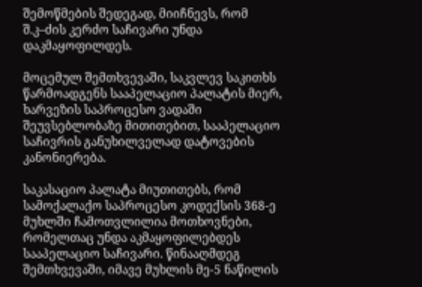შემოწმების შედეგად, მიიჩნევს, რომ შ.კ–ძის კერძო საჩივარი უნდა დაკმაყოფილდეს.

მოცემულ შემთხვევაში, საკვლევ საკითხს წარმოადგენს სააპელაციო პალატის მიერ, ხარვეზის საპროცესო ვადაში შეუვსებლობაზე მითითებით, სააპელაციო საჩივრის განუხილველად დატოვების კანონიერება.

საკასაციო პალატა მიუთითებს, რომ სამოქალაქო საპროცესო კოდექსის 368-ე მუხლში ჩამოთვლილია მოთხოვნები, რომელთაც უნდა აკმაყოფილებდეს სააპელაციო საჩივარი. წინააღმდეგ შემთხვევაში, იმავე მუხლის მე-5 ნაწილის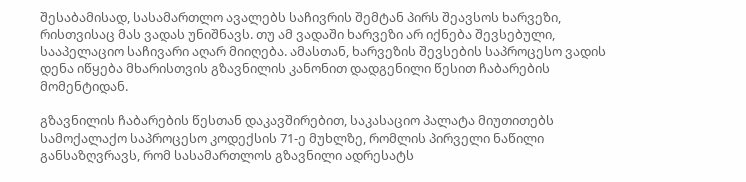შესაბამისად, სასამართლო ავალებს საჩივრის შემტან პირს შეავსოს ხარვეზი, რისთვისაც მას ვადას უნიშნავს. თუ ამ ვადაში ხარვეზი არ იქნება შევსებული, სააპელაციო საჩივარი აღარ მიიღება. ამასთან, ხარვეზის შევსების საპროცესო ვადის დენა იწყება მხარისთვის გზავნილის კანონით დადგენილი წესით ჩაბარების მომენტიდან.

გზავნილის ჩაბარების წესთან დაკავშირებით, საკასაციო პალატა მიუთითებს სამოქალაქო საპროცესო კოდექსის 71-ე მუხლზე, რომლის პირველი ნაწილი განსაზღვრავს, რომ სასამართლოს გზავნილი ადრესატს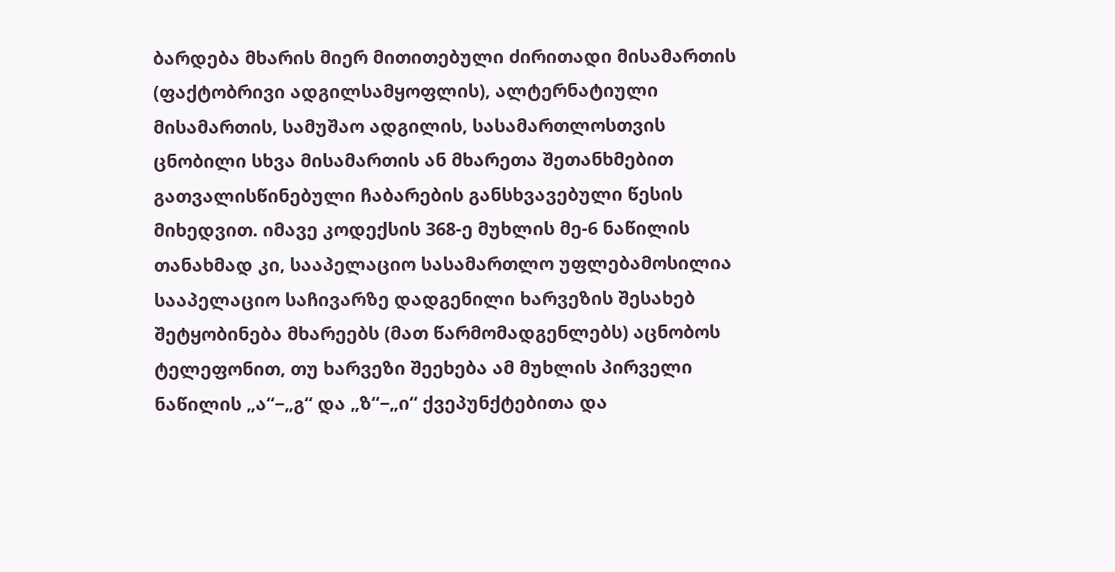ბარდება მხარის მიერ მითითებული ძირითადი მისამართის (ფაქტობრივი ადგილსამყოფლის), ალტერნატიული მისამართის, სამუშაო ადგილის, სასამართლოსთვის ცნობილი სხვა მისამართის ან მხარეთა შეთანხმებით გათვალისწინებული ჩაბარების განსხვავებული წესის მიხედვით. იმავე კოდექსის 368-ე მუხლის მე-6 ნაწილის თანახმად კი, სააპელაციო სასამართლო უფლებამოსილია სააპელაციო საჩივარზე დადგენილი ხარვეზის შესახებ შეტყობინება მხარეებს (მათ წარმომადგენლებს) აცნობოს ტელეფონით, თუ ხარვეზი შეეხება ამ მუხლის პირველი ნაწილის „ა“−„გ“ და „ზ“−„ი“ ქვეპუნქტებითა და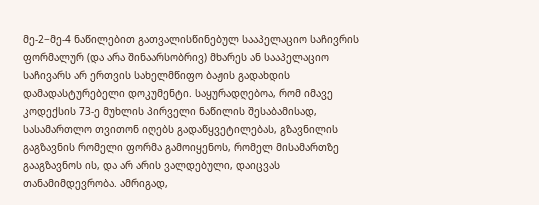მე-2−მე-4 ნაწილებით გათვალისწინებულ სააპელაციო საჩივრის ფორმალურ (და არა შინაარსობრივ) მხარეს ან სააპელაციო საჩივარს არ ერთვის სახელმწიფო ბაჟის გადახდის დამადასტურებელი დოკუმენტი. საყურადღებოა, რომ იმავე კოდექსის 73-ე მუხლის პირველი ნაწილის შესაბამისად, სასამართლო თვითონ იღებს გადაწყვეტილებას, გზავნილის გაგზავნის რომელი ფორმა გამოიყენოს, რომელ მისამართზე გააგზავნოს ის, და არ არის ვალდებული, დაიცვას თანამიმდევრობა. ამრიგად,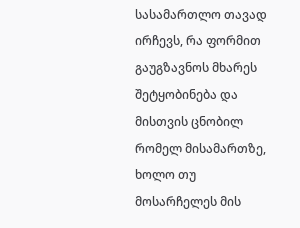სასამართლო თავად ირჩევს, რა ფორმით გაუგზავნოს მხარეს შეტყობინება და მისთვის ცნობილ რომელ მისამართზე, ხოლო თუ მოსარჩელეს მის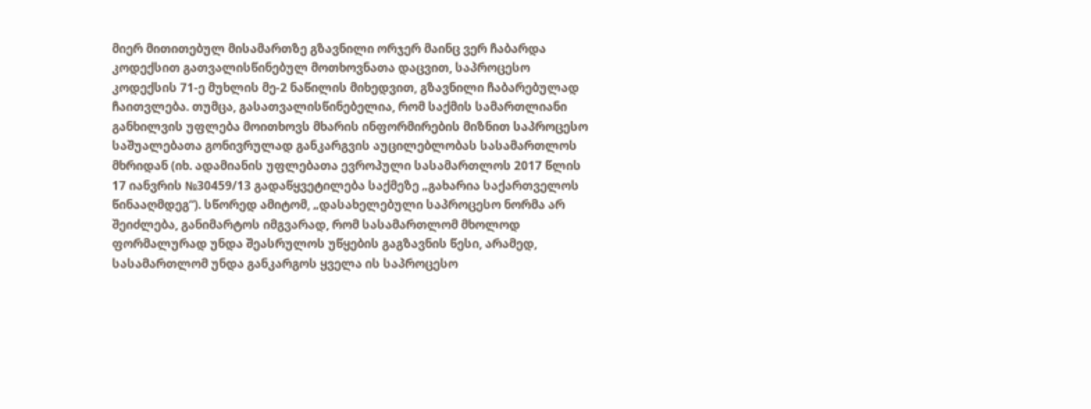მიერ მითითებულ მისამართზე გზავნილი ორჯერ მაინც ვერ ჩაბარდა კოდექსით გათვალისწინებულ მოთხოვნათა დაცვით, საპროცესო კოდექსის 71-ე მუხლის მე-2 ნაწილის მიხედვით, გზავნილი ჩაბარებულად ჩაითვლება. თუმცა, გასათვალისწინებელია, რომ საქმის სამართლიანი განხილვის უფლება მოითხოვს მხარის ინფორმირების მიზნით საპროცესო საშუალებათა გონივრულად განკარგვის აუცილებლობას სასამართლოს მხრიდან (იხ. ადამიანის უფლებათა ევროპული სასამართლოს 2017 წლის 17 იანვრის №30459/13 გადაწყვეტილება საქმეზე „გახარია საქართველოს წინააღმდეგ“). სწორედ ამიტომ, „დასახელებული საპროცესო ნორმა არ შეიძლება, განიმარტოს იმგვარად, რომ სასამართლომ მხოლოდ ფორმალურად უნდა შეასრულოს უწყების გაგზავნის წესი, არამედ, სასამართლომ უნდა განკარგოს ყველა ის საპროცესო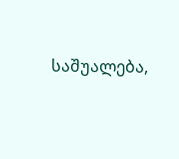საშუალება,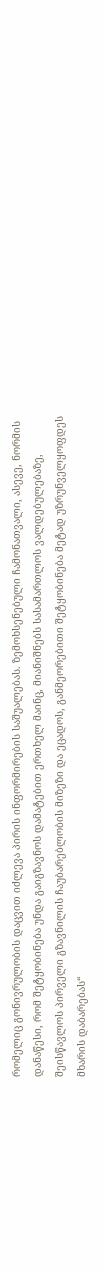რომელიც გონივრულობის დაცვით იძლევა პირის ინფორმირების საშუალებას. ზემოხსენებული ჩამონათვალი, ასევე, ნორმის დანაწესი, რომ შეტყობინება უნდა გაიგზავნოს დამატებით ერთხელ მაინც, მიანიშნებს სასამართლოს ვალდებულებაზე, შეისწავლოს პირველი გზავნილის ჩაუბარებლობის მიზეზი და ეცადოს, განმეორებითი შეტყობინება მეტად უზრუნველყოფდეს მხარის დაბარებას“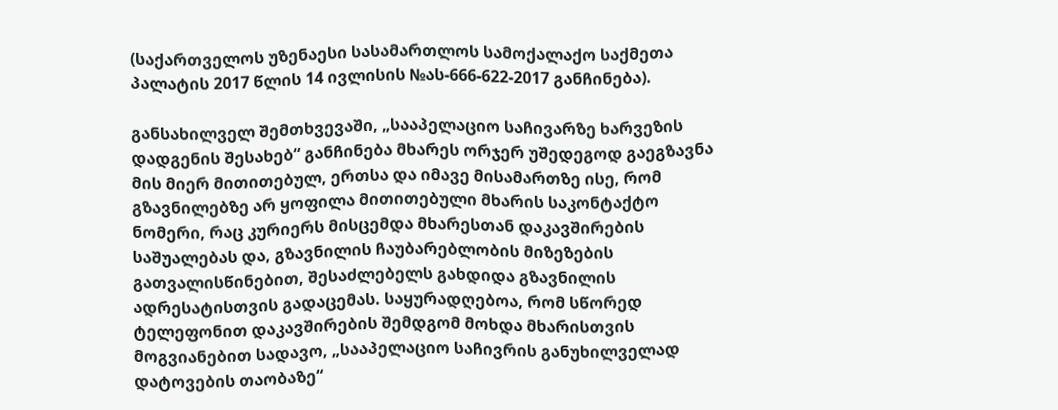(საქართველოს უზენაესი სასამართლოს სამოქალაქო საქმეთა პალატის 2017 წლის 14 ივლისის №ას-666-622-2017 განჩინება).

განსახილველ შემთხვევაში, „სააპელაციო საჩივარზე ხარვეზის დადგენის შესახებ“ განჩინება მხარეს ორჯერ უშედეგოდ გაეგზავნა მის მიერ მითითებულ, ერთსა და იმავე მისამართზე ისე, რომ გზავნილებზე არ ყოფილა მითითებული მხარის საკონტაქტო ნომერი, რაც კურიერს მისცემდა მხარესთან დაკავშირების საშუალებას და, გზავნილის ჩაუბარებლობის მიზეზების გათვალისწინებით, შესაძლებელს გახდიდა გზავნილის ადრესატისთვის გადაცემას. საყურადღებოა, რომ სწორედ ტელეფონით დაკავშირების შემდგომ მოხდა მხარისთვის მოგვიანებით სადავო, „სააპელაციო საჩივრის განუხილველად დატოვების თაობაზე“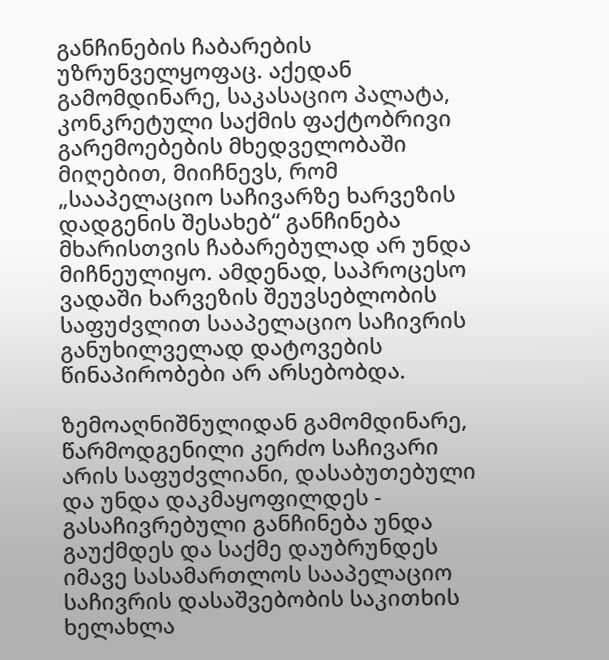განჩინების ჩაბარების უზრუნველყოფაც. აქედან გამომდინარე, საკასაციო პალატა, კონკრეტული საქმის ფაქტობრივი გარემოებების მხედველობაში მიღებით, მიიჩნევს, რომ „სააპელაციო საჩივარზე ხარვეზის დადგენის შესახებ“ განჩინება მხარისთვის ჩაბარებულად არ უნდა მიჩნეულიყო. ამდენად, საპროცესო ვადაში ხარვეზის შეუვსებლობის საფუძვლით სააპელაციო საჩივრის განუხილველად დატოვების წინაპირობები არ არსებობდა.

ზემოაღნიშნულიდან გამომდინარე, წარმოდგენილი კერძო საჩივარი არის საფუძვლიანი, დასაბუთებული და უნდა დაკმაყოფილდეს - გასაჩივრებული განჩინება უნდა გაუქმდეს და საქმე დაუბრუნდეს იმავე სასამართლოს სააპელაციო საჩივრის დასაშვებობის საკითხის ხელახლა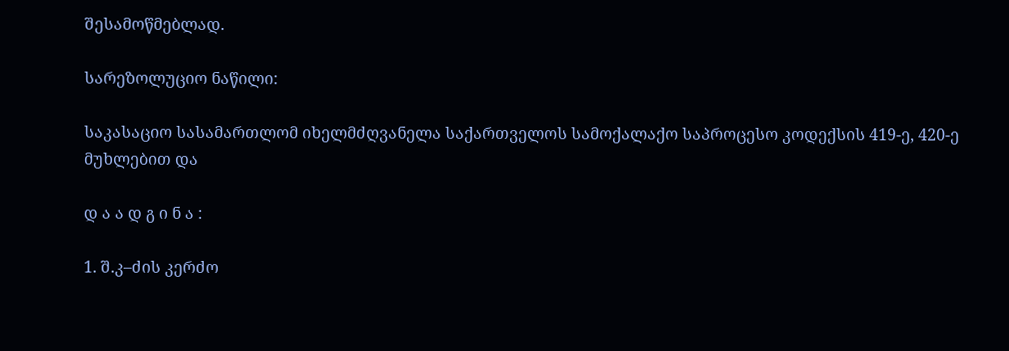შესამოწმებლად.

სარეზოლუციო ნაწილი:

საკასაციო სასამართლომ იხელმძღვანელა საქართველოს სამოქალაქო საპროცესო კოდექსის 419-ე, 420-ე მუხლებით და

დ ა ა დ გ ი ნ ა :

1. შ.კ–ძის კერძო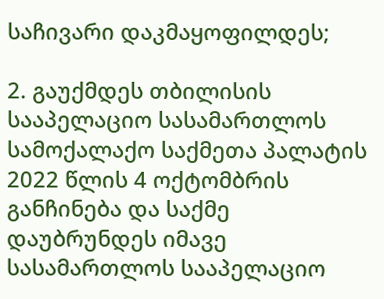საჩივარი დაკმაყოფილდეს;

2. გაუქმდეს თბილისის სააპელაციო სასამართლოს სამოქალაქო საქმეთა პალატის 2022 წლის 4 ოქტომბრის განჩინება და საქმე დაუბრუნდეს იმავე სასამართლოს სააპელაციო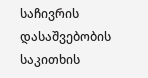საჩივრის დასაშვებობის საკითხის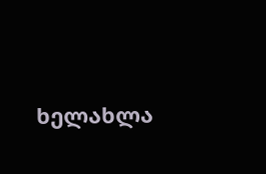ხელახლა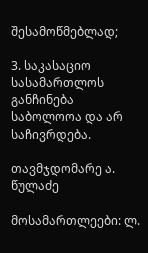შესამოწმებლად;

3. საკასაციო სასამართლოს განჩინება საბოლოოა და არ საჩივრდება.

თავმჯდომარე ა. წულაძე

მოსამართლეები: ლ.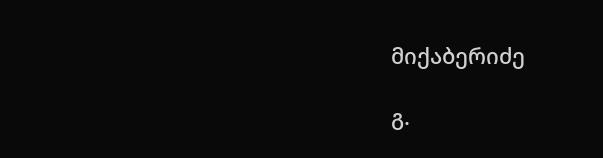მიქაბერიძე

გ.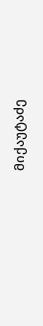მიქაუტაძე